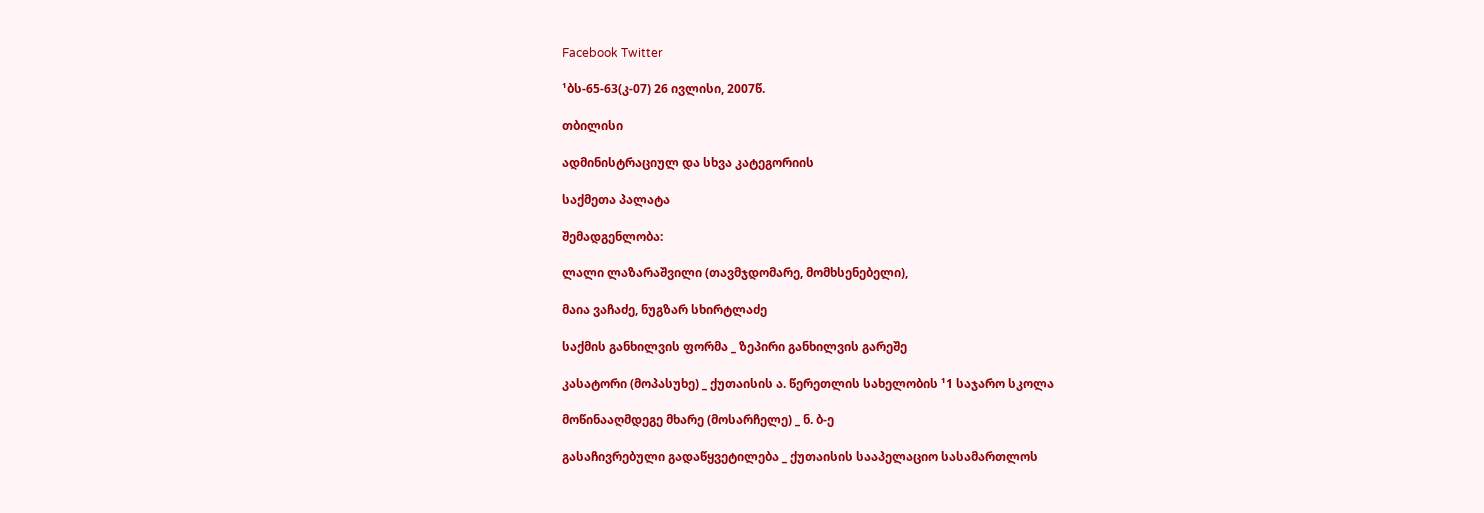Facebook Twitter

¹ბს-65-63(კ-07) 26 ივლისი, 2007წ.

თბილისი

ადმინისტრაციულ და სხვა კატეგორიის

საქმეთა პალატა

შემადგენლობა:

ლალი ლაზარაშვილი (თავმჯდომარე, მომხსენებელი),

მაია ვაჩაძე, ნუგზარ სხირტლაძე

საქმის განხილვის ფორმა _ ზეპირი განხილვის გარეშე

კასატორი (მოპასუხე) _ ქუთაისის ა. წერეთლის სახელობის ¹1 საჯარო სკოლა

მოწინააღმდეგე მხარე (მოსარჩელე) _ ნ. ბ-ე

გასაჩივრებული გადაწყვეტილება _ ქუთაისის სააპელაციო სასამართლოს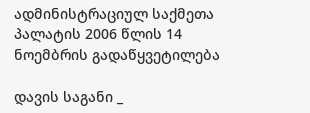ადმინისტრაციულ საქმეთა პალატის 2006 წლის 14 ნოემბრის გადაწყვეტილება

დავის საგანი _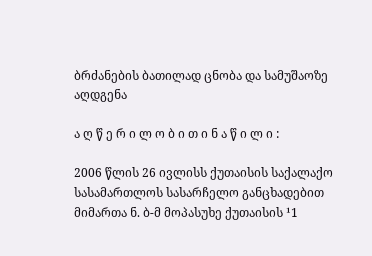ბრძანების ბათილად ცნობა და სამუშაოზე აღდგენა

ა ღ წ ე რ ი ლ ო ბ ი თ ი ნ ა წ ი ლ ი :

2006 წლის 26 ივლისს ქუთაისის საქალაქო სასამართლოს სასარჩელო განცხადებით მიმართა ნ. ბ-მ მოპასუხე ქუთაისის ¹1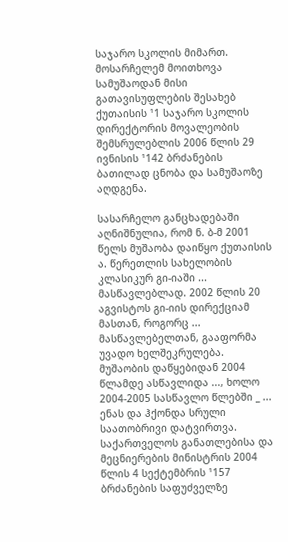საჯარო სკოლის მიმართ. მოსარჩელემ მოითხოვა სამუშაოდან მისი გათავისუფლების შესახებ ქუთაისის ¹1 საჯარო სკოლის დირექტორის მოვალეობის შემსრულებლის 2006 წლის 29 ივნისის ¹142 ბრძანების ბათილად ცნობა და სამუშაოზე აღდგენა.

სასარჩელო განცხადებაში აღნიშნულია, რომ ნ. ბ-მ 2001 წელს მუშაობა დაიწყო ქუთაისის ა. წერეთლის სახელობის კლასიკურ გი-იაში ... მასწავლებლად. 2002 წლის 20 აგვისტოს გი-იის დირექციამ მასთან, როგორც ... მასწავლებელთან, გააფორმა უვადო ხელშეკრულება. მუშაობის დაწყებიდან 2004 წლამდე ასწავლიდა ..., ხოლო 2004-2005 სასწავლო წლებში _ ... ენას და ჰქონდა სრული საათობრივი დატვირთვა. საქართველოს განათლებისა და მეცნიერების მინისტრის 2004 წლის 4 სექტემბრის ¹157 ბრძანების საფუძველზე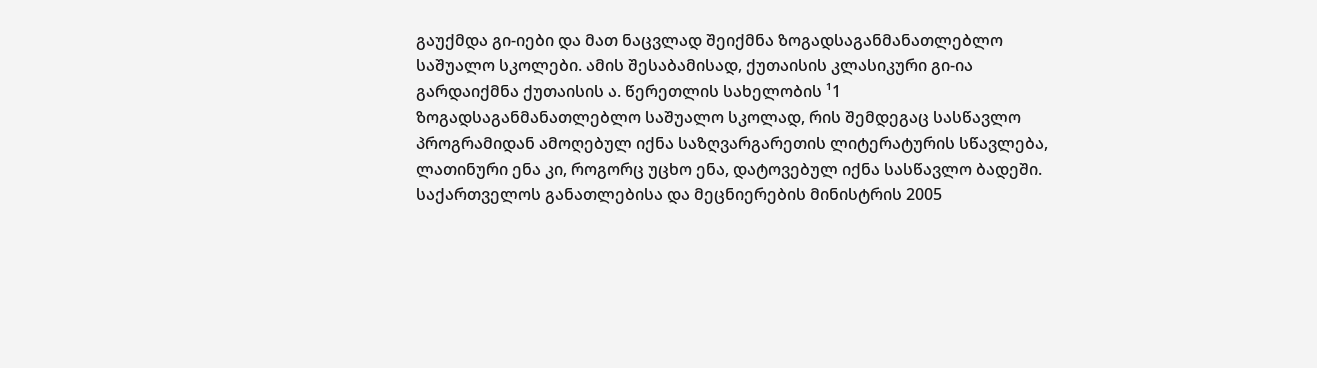გაუქმდა გი-იები და მათ ნაცვლად შეიქმნა ზოგადსაგანმანათლებლო საშუალო სკოლები. ამის შესაბამისად, ქუთაისის კლასიკური გი-ია გარდაიქმნა ქუთაისის ა. წერეთლის სახელობის ¹1 ზოგადსაგანმანათლებლო საშუალო სკოლად, რის შემდეგაც სასწავლო პროგრამიდან ამოღებულ იქნა საზღვარგარეთის ლიტერატურის სწავლება, ლათინური ენა კი, როგორც უცხო ენა, დატოვებულ იქნა სასწავლო ბადეში. საქართველოს განათლებისა და მეცნიერების მინისტრის 2005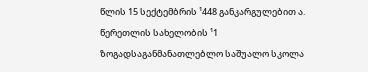წლის 15 სექტემბრის ¹448 განკარგულებით ა. წერეთლის სახელობის ¹1 ზოგადსაგანმანათლებლო საშუალო სკოლა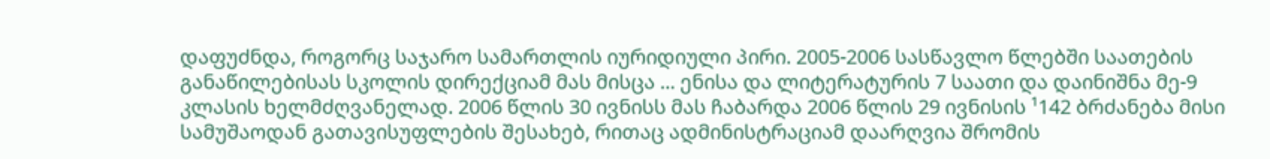დაფუძნდა, როგორც საჯარო სამართლის იურიდიული პირი. 2005-2006 სასწავლო წლებში საათების განაწილებისას სკოლის დირექციამ მას მისცა ... ენისა და ლიტერატურის 7 საათი და დაინიშნა მე-9 კლასის ხელმძღვანელად. 2006 წლის 30 ივნისს მას ჩაბარდა 2006 წლის 29 ივნისის ¹142 ბრძანება მისი სამუშაოდან გათავისუფლების შესახებ, რითაც ადმინისტრაციამ დაარღვია შრომის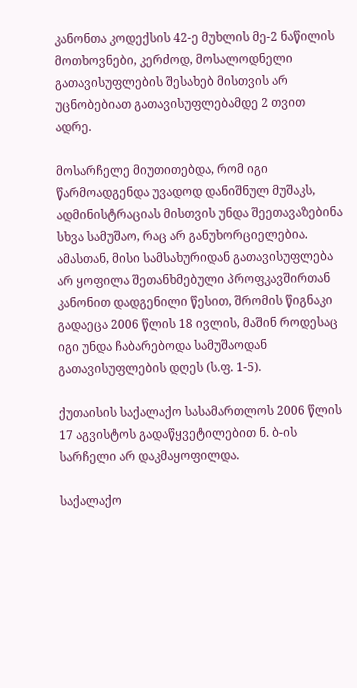კანონთა კოდექსის 42-ე მუხლის მე-2 ნაწილის მოთხოვნები, კერძოდ, მოსალოდნელი გათავისუფლების შესახებ მისთვის არ უცნობებიათ გათავისუფლებამდე 2 თვით ადრე.

მოსარჩელე მიუთითებდა, რომ იგი წარმოადგენდა უვადოდ დანიშნულ მუშაკს, ადმინისტრაციას მისთვის უნდა შეეთავაზებინა სხვა სამუშაო, რაც არ განუხორციელებია. ამასთან, მისი სამსახურიდან გათავისუფლება არ ყოფილა შეთანხმებული პროფკავშირთან კანონით დადგენილი წესით, შრომის წიგნაკი გადაეცა 2006 წლის 18 ივლის, მაშინ როდესაც იგი უნდა ჩაბარებოდა სამუშაოდან გათავისუფლების დღეს (ს.ფ. 1-5).

ქუთაისის საქალაქო სასამართლოს 2006 წლის 17 აგვისტოს გადაწყვეტილებით ნ. ბ-ის სარჩელი არ დაკმაყოფილდა.

საქალაქო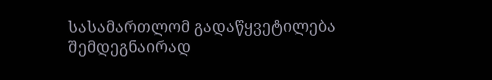სასამართლომ გადაწყვეტილება შემდეგნაირად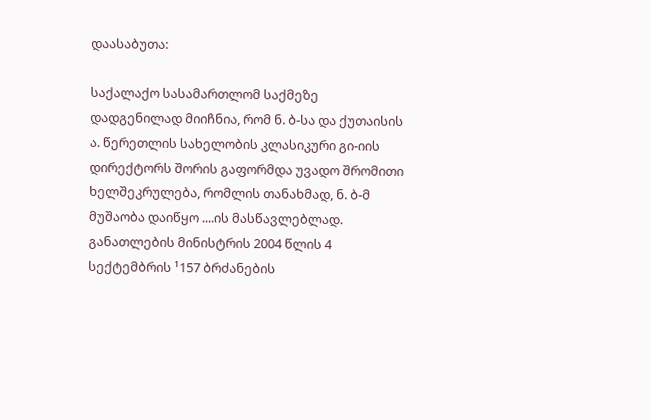დაასაბუთა:

საქალაქო სასამართლომ საქმეზე დადგენილად მიიჩნია, რომ ნ. ბ-სა და ქუთაისის ა. წერეთლის სახელობის კლასიკური გი-იის დირექტორს შორის გაფორმდა უვადო შრომითი ხელშეკრულება, რომლის თანახმად, ნ. ბ-მ მუშაობა დაიწყო ....ის მასწავლებლად. განათლების მინისტრის 2004 წლის 4 სექტემბრის ¹157 ბრძანების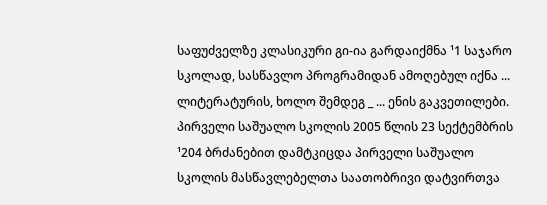საფუძველზე კლასიკური გი-ია გარდაიქმნა ¹1 საჯარო სკოლად, სასწავლო პროგრამიდან ამოღებულ იქნა ... ლიტერატურის, ხოლო შემდეგ _ ... ენის გაკვეთილები. პირველი საშუალო სკოლის 2005 წლის 23 სექტემბრის ¹204 ბრძანებით დამტკიცდა პირველი საშუალო სკოლის მასწავლებელთა საათობრივი დატვირთვა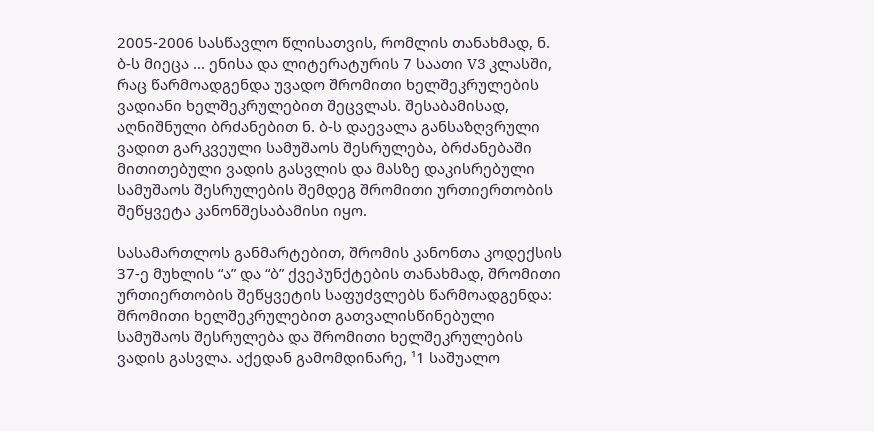2005-2006 სასწავლო წლისათვის, რომლის თანახმად, ნ. ბ-ს მიეცა ... ენისა და ლიტერატურის 7 საათი V3 კლასში, რაც წარმოადგენდა უვადო შრომითი ხელშეკრულების ვადიანი ხელშეკრულებით შეცვლას. შესაბამისად, აღნიშნული ბრძანებით ნ. ბ-ს დაევალა განსაზღვრული ვადით გარკვეული სამუშაოს შესრულება, ბრძანებაში მითითებული ვადის გასვლის და მასზე დაკისრებული სამუშაოს შესრულების შემდეგ შრომითი ურთიერთობის შეწყვეტა კანონშესაბამისი იყო.

სასამართლოს განმარტებით, შრომის კანონთა კოდექსის 37-ე მუხლის “ა” და “ბ” ქვეპუნქტების თანახმად, შრომითი ურთიერთობის შეწყვეტის საფუძვლებს წარმოადგენდა: შრომითი ხელშეკრულებით გათვალისწინებული სამუშაოს შესრულება და შრომითი ხელშეკრულების ვადის გასვლა. აქედან გამომდინარე, ¹1 საშუალო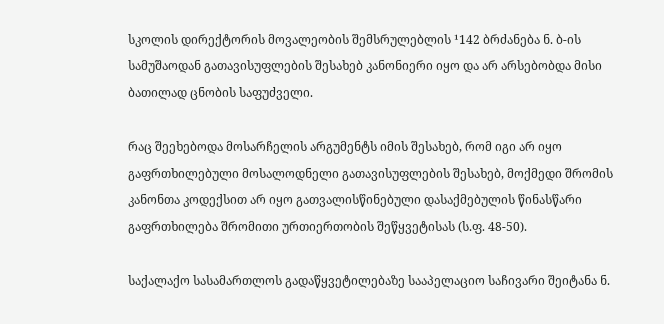სკოლის დირექტორის მოვალეობის შემსრულებლის ¹142 ბრძანება ნ. ბ-ის სამუშაოდან გათავისუფლების შესახებ კანონიერი იყო და არ არსებობდა მისი ბათილად ცნობის საფუძველი.

რაც შეეხებოდა მოსარჩელის არგუმენტს იმის შესახებ, რომ იგი არ იყო გაფრთხილებული მოსალოდნელი გათავისუფლების შესახებ, მოქმედი შრომის კანონთა კოდექსით არ იყო გათვალისწინებული დასაქმებულის წინასწარი გაფრთხილება შრომითი ურთიერთობის შეწყვეტისას (ს.ფ. 48-50).

საქალაქო სასამართლოს გადაწყვეტილებაზე სააპელაციო საჩივარი შეიტანა ნ.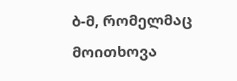ბ-მ, რომელმაც მოითხოვა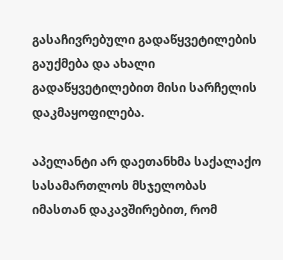გასაჩივრებული გადაწყვეტილების გაუქმება და ახალი გადაწყვეტილებით მისი სარჩელის დაკმაყოფილება.

აპელანტი არ დაეთანხმა საქალაქო სასამართლოს მსჯელობას იმასთან დაკავშირებით, რომ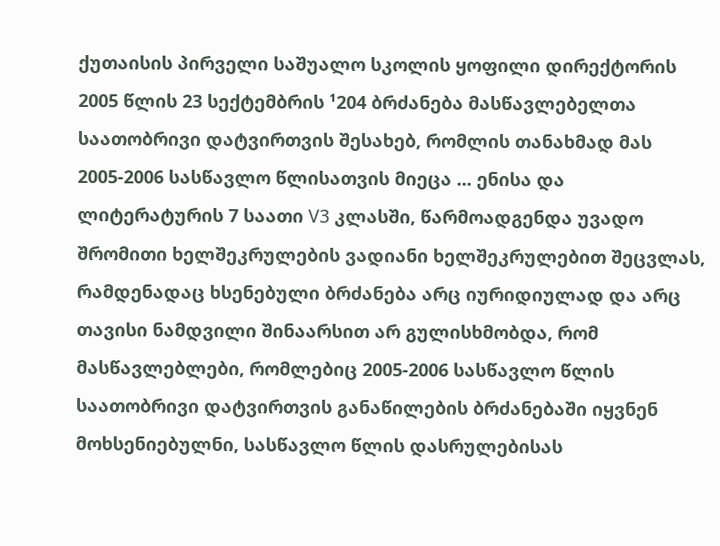ქუთაისის პირველი საშუალო სკოლის ყოფილი დირექტორის 2005 წლის 23 სექტემბრის ¹204 ბრძანება მასწავლებელთა საათობრივი დატვირთვის შესახებ, რომლის თანახმად მას 2005-2006 სასწავლო წლისათვის მიეცა ... ენისა და ლიტერატურის 7 საათი V3 კლასში, წარმოადგენდა უვადო შრომითი ხელშეკრულების ვადიანი ხელშეკრულებით შეცვლას, რამდენადაც ხსენებული ბრძანება არც იურიდიულად და არც თავისი ნამდვილი შინაარსით არ გულისხმობდა, რომ მასწავლებლები, რომლებიც 2005-2006 სასწავლო წლის საათობრივი დატვირთვის განაწილების ბრძანებაში იყვნენ მოხსენიებულნი, სასწავლო წლის დასრულებისას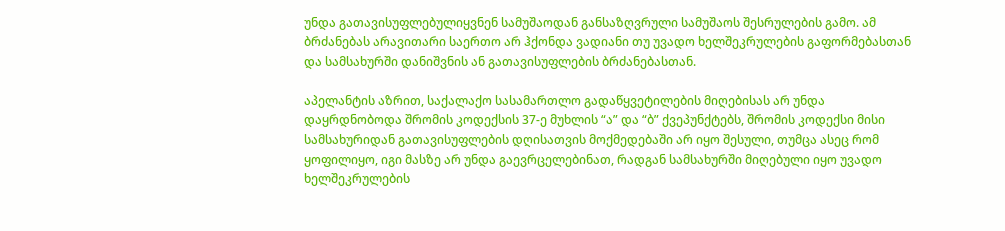უნდა გათავისუფლებულიყვნენ სამუშაოდან განსაზღვრული სამუშაოს შესრულების გამო. ამ ბრძანებას არავითარი საერთო არ ჰქონდა ვადიანი თუ უვადო ხელშეკრულების გაფორმებასთან და სამსახურში დანიშვნის ან გათავისუფლების ბრძანებასთან.

აპელანტის აზრით, საქალაქო სასამართლო გადაწყვეტილების მიღებისას არ უნდა დაყრდნობოდა შრომის კოდექსის 37-ე მუხლის “ა” და “ბ” ქვეპუნქტებს, შრომის კოდექსი მისი სამსახურიდან გათავისუფლების დღისათვის მოქმედებაში არ იყო შესული, თუმცა ასეც რომ ყოფილიყო, იგი მასზე არ უნდა გაევრცელებინათ, რადგან სამსახურში მიღებული იყო უვადო ხელშეკრულების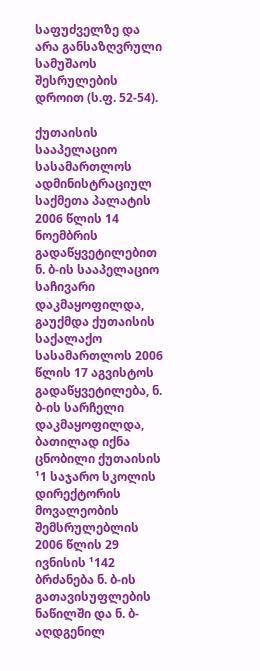საფუძველზე და არა განსაზღვრული სამუშაოს შესრულების დროით (ს.ფ. 52-54).

ქუთაისის სააპელაციო სასამართლოს ადმინისტრაციულ საქმეთა პალატის 2006 წლის 14 ნოემბრის გადაწყვეტილებით ნ. ბ-ის სააპელაციო საჩივარი დაკმაყოფილდა, გაუქმდა ქუთაისის საქალაქო სასამართლოს 2006 წლის 17 აგვისტოს გადაწყვეტილება, ნ. ბ-ის სარჩელი დაკმაყოფილდა, ბათილად იქნა ცნობილი ქუთაისის ¹1 საჯარო სკოლის დირექტორის მოვალეობის შემსრულებლის 2006 წლის 29 ივნისის ¹142 ბრძანება ნ. ბ-ის გათავისუფლების ნაწილში და ნ. ბ- აღდგენილ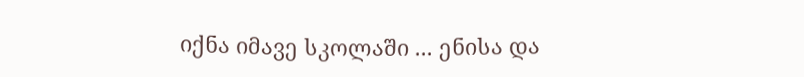იქნა იმავე სკოლაში ... ენისა და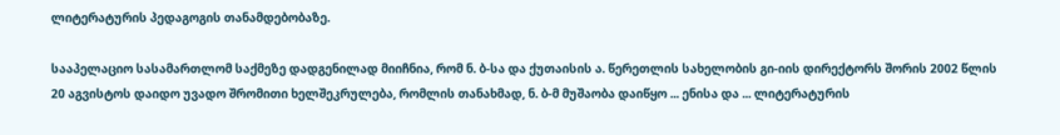ლიტერატურის პედაგოგის თანამდებობაზე.

სააპელაციო სასამართლომ საქმეზე დადგენილად მიიჩნია, რომ ნ. ბ-სა და ქუთაისის ა. წერეთლის სახელობის გი-იის დირექტორს შორის 2002 წლის 20 აგვისტოს დაიდო უვადო შრომითი ხელშეკრულება, რომლის თანახმად, ნ. ბ-მ მუშაობა დაიწყო ... ენისა და ... ლიტერატურის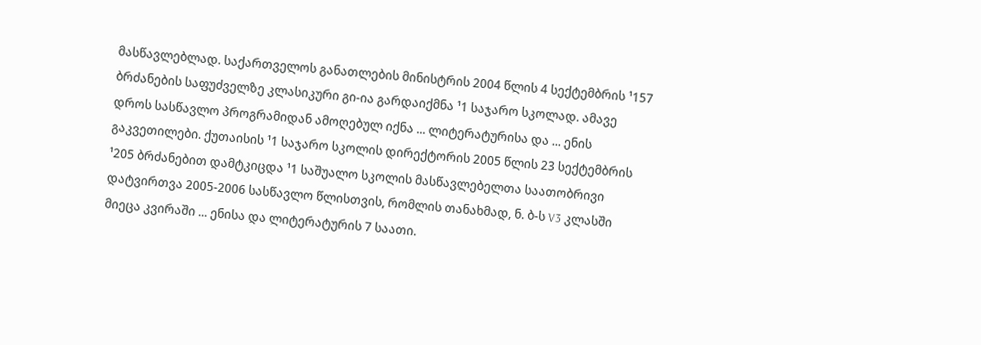მასწავლებლად. საქართველოს განათლების მინისტრის 2004 წლის 4 სექტემბრის ¹157 ბრძანების საფუძველზე კლასიკური გი-ია გარდაიქმნა ¹1 საჯარო სკოლად. ამავე დროს სასწავლო პროგრამიდან ამოღებულ იქნა ... ლიტერატურისა და ... ენის გაკვეთილები. ქუთაისის ¹1 საჯარო სკოლის დირექტორის 2005 წლის 23 სექტემბრის ¹205 ბრძანებით დამტკიცდა ¹1 საშუალო სკოლის მასწავლებელთა საათობრივი დატვირთვა 2005-2006 სასწავლო წლისთვის, რომლის თანახმად, ნ. ბ-ს V3 კლასში მიეცა კვირაში ... ენისა და ლიტერატურის 7 საათი.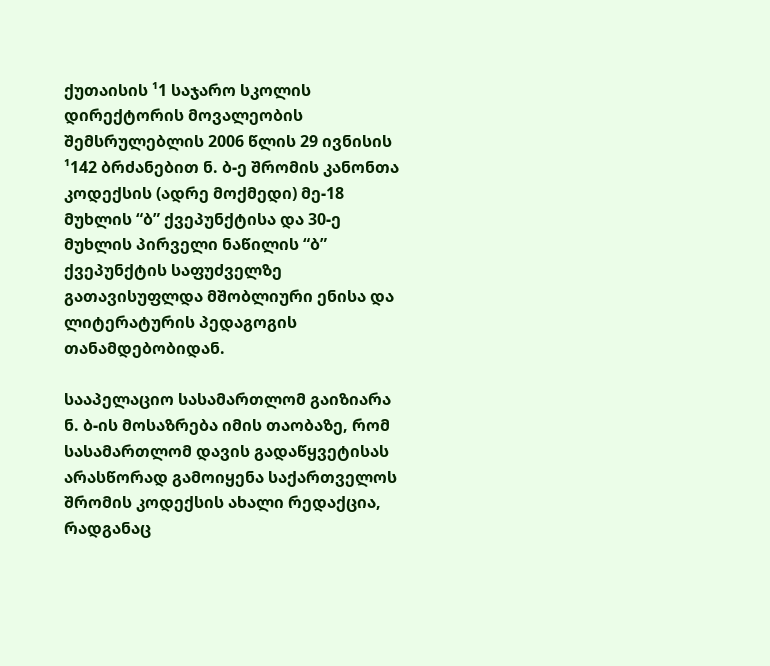ქუთაისის ¹1 საჯარო სკოლის დირექტორის მოვალეობის შემსრულებლის 2006 წლის 29 ივნისის ¹142 ბრძანებით ნ. ბ-ე შრომის კანონთა კოდექსის (ადრე მოქმედი) მე-18 მუხლის “ბ” ქვეპუნქტისა და 30-ე მუხლის პირველი ნაწილის “ბ” ქვეპუნქტის საფუძველზე გათავისუფლდა მშობლიური ენისა და ლიტერატურის პედაგოგის თანამდებობიდან.

სააპელაციო სასამართლომ გაიზიარა ნ. ბ-ის მოსაზრება იმის თაობაზე, რომ სასამართლომ დავის გადაწყვეტისას არასწორად გამოიყენა საქართველოს შრომის კოდექსის ახალი რედაქცია, რადგანაც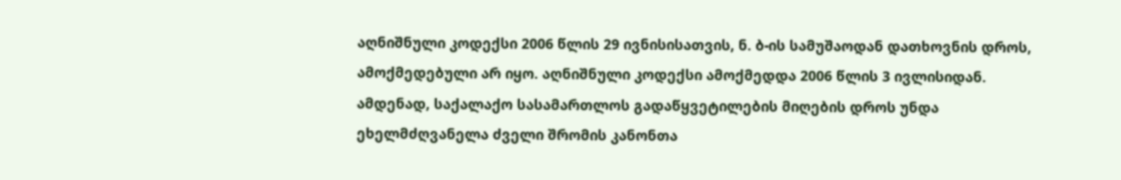აღნიშნული კოდექსი 2006 წლის 29 ივნისისათვის, ნ. ბ-ის სამუშაოდან დათხოვნის დროს, ამოქმედებული არ იყო. აღნიშნული კოდექსი ამოქმედდა 2006 წლის 3 ივლისიდან. ამდენად, საქალაქო სასამართლოს გადაწყვეტილების მიღების დროს უნდა ეხელმძღვანელა ძველი შრომის კანონთა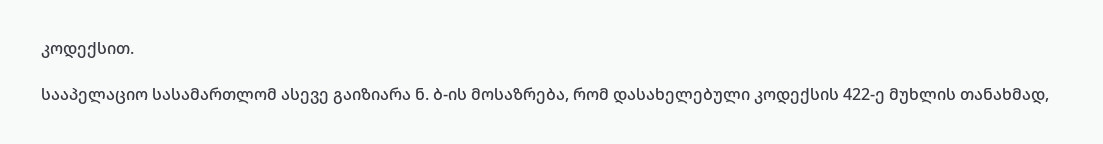კოდექსით.

სააპელაციო სასამართლომ ასევე გაიზიარა ნ. ბ-ის მოსაზრება, რომ დასახელებული კოდექსის 422-ე მუხლის თანახმად,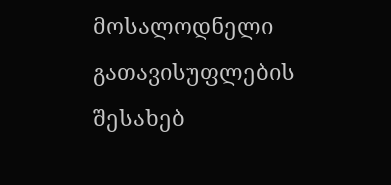მოსალოდნელი გათავისუფლების შესახებ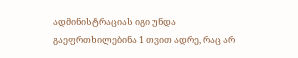ადმინისტრაციას იგი უნდა გაეფრთხილებინა 1 თვით ადრე, რაც არ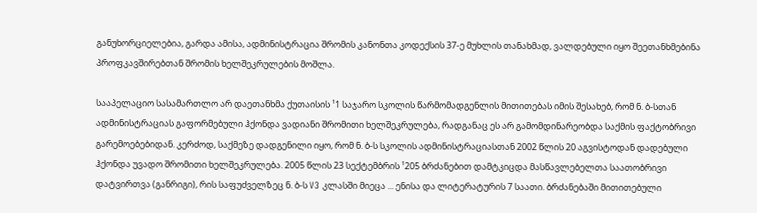განუხორციელებია, გარდა ამისა, ადმინისტრაცია შრომის კანონთა კოდექსის 37-ე მუხლის თანახმად, ვალდებული იყო შეეთანხმებინა პროფკავშირებთან შრომის ხელშეკრულების მოშლა.

სააპელაციო სასამართლო არ დაეთანხმა ქუთაისის ¹1 საჯარო სკოლის წარმომადგენლის მითითებას იმის შესახებ, რომ ნ. ბ-სთან ადმინისტრაციას გაფორმებული ჰქონდა ვადიანი შრომითი ხელშეკრულება, რადგანაც ეს არ გამომდინარეობდა საქმის ფაქტობრივი გარემოებებიდან. კერძოდ, საქმეზე დადგენილი იყო, რომ ნ. ბ-ს სკოლის ადმინისტრაციასთან 2002 წლის 20 აგვისტოდან დადებული ჰქონდა უვადო შრომითი ხელშეკრულება. 2005 წლის 23 სექტემბრის ¹205 ბრძანებით დამტკიცდა მასწავლებელთა საათობრივი დატვირთვა (განრიგი), რის საფუძველზეც ნ. ბ-ს V3 კლასში მიეცა ... ენისა და ლიტერატურის 7 საათი. ბრძანებაში მითითებული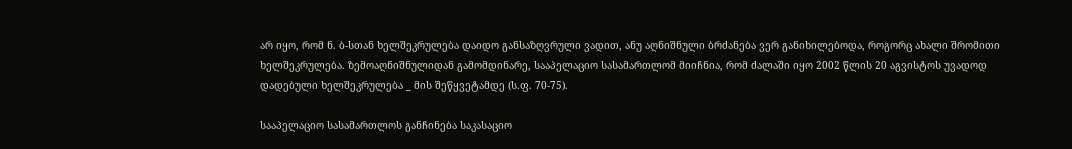არ იყო, რომ ნ. ბ-სთან ხელშეკრულება დაიდო განსაზღვრული ვადით, ანუ აღნიშნული ბრძანება ვერ განიხილებოდა, როგორც ახალი შრომითი ხელშეკრულება. ზემოაღნიშნულიდან გამომდინარე, სააპელაციო სასამართლომ მიიჩნია, რომ ძალაში იყო 2002 წლის 20 აგვისტოს უვადოდ დადებული ხელშეკრულება _ მის შეწყვეტამდე (ს.ფ. 70-75).

სააპელაციო სასამართლოს განჩინება საკასაციო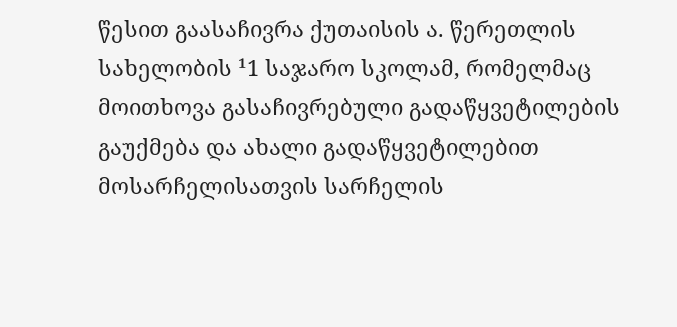წესით გაასაჩივრა ქუთაისის ა. წერეთლის სახელობის ¹1 საჯარო სკოლამ, რომელმაც მოითხოვა გასაჩივრებული გადაწყვეტილების გაუქმება და ახალი გადაწყვეტილებით მოსარჩელისათვის სარჩელის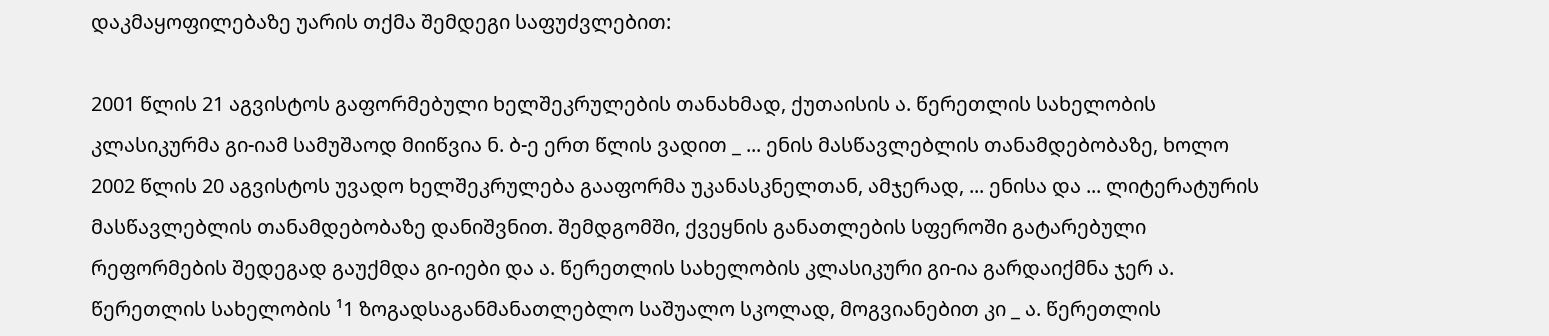დაკმაყოფილებაზე უარის თქმა შემდეგი საფუძვლებით:

2001 წლის 21 აგვისტოს გაფორმებული ხელშეკრულების თანახმად, ქუთაისის ა. წერეთლის სახელობის კლასიკურმა გი-იამ სამუშაოდ მიიწვია ნ. ბ-ე ერთ წლის ვადით _ ... ენის მასწავლებლის თანამდებობაზე, ხოლო 2002 წლის 20 აგვისტოს უვადო ხელშეკრულება გააფორმა უკანასკნელთან, ამჯერად, ... ენისა და ... ლიტერატურის მასწავლებლის თანამდებობაზე დანიშვნით. შემდგომში, ქვეყნის განათლების სფეროში გატარებული რეფორმების შედეგად გაუქმდა გი-იები და ა. წერეთლის სახელობის კლასიკური გი-ია გარდაიქმნა ჯერ ა. წერეთლის სახელობის ¹1 ზოგადსაგანმანათლებლო საშუალო სკოლად, მოგვიანებით კი _ ა. წერეთლის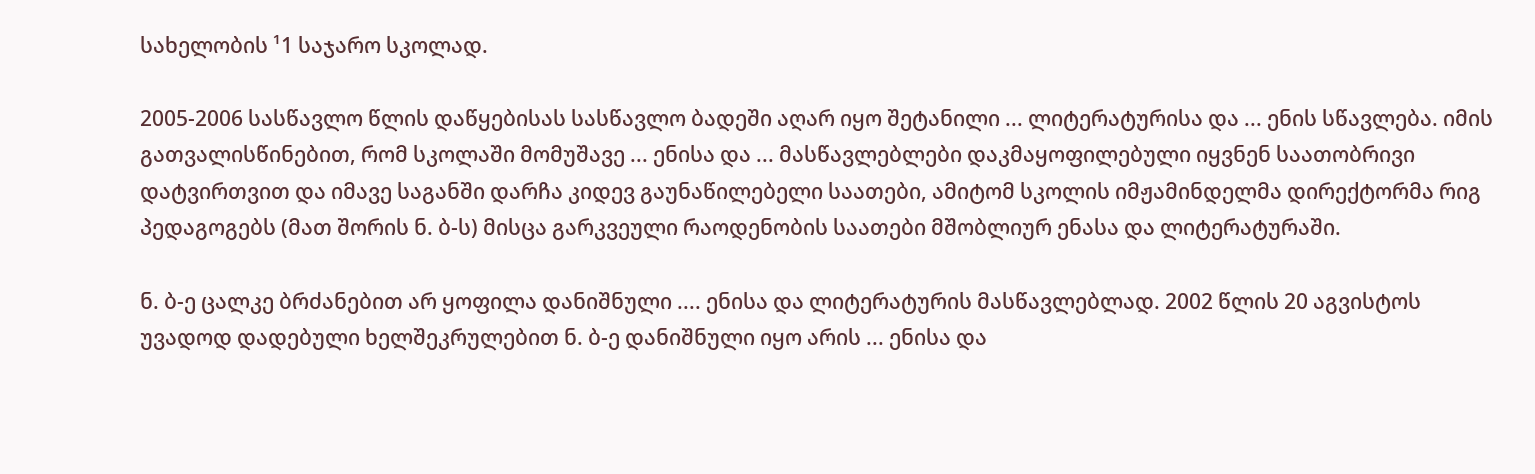სახელობის ¹1 საჯარო სკოლად.

2005-2006 სასწავლო წლის დაწყებისას სასწავლო ბადეში აღარ იყო შეტანილი ... ლიტერატურისა და ... ენის სწავლება. იმის გათვალისწინებით, რომ სკოლაში მომუშავე ... ენისა და ... მასწავლებლები დაკმაყოფილებული იყვნენ საათობრივი დატვირთვით და იმავე საგანში დარჩა კიდევ გაუნაწილებელი საათები, ამიტომ სკოლის იმჟამინდელმა დირექტორმა რიგ პედაგოგებს (მათ შორის ნ. ბ-ს) მისცა გარკვეული რაოდენობის საათები მშობლიურ ენასა და ლიტერატურაში.

ნ. ბ-ე ცალკე ბრძანებით არ ყოფილა დანიშნული .... ენისა და ლიტერატურის მასწავლებლად. 2002 წლის 20 აგვისტოს უვადოდ დადებული ხელშეკრულებით ნ. ბ-ე დანიშნული იყო არის ... ენისა და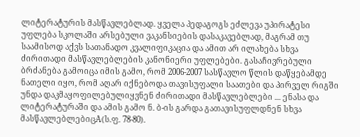ლიტერატურის მასწავლებლად. ყველა პედაგოგს ეძლევა უპირატესი უფლება სკოლაში არსებული ვაკანსიების დასაკავებლად, მაგრამ თუ საამისოდ აქვს სათანადო კვალიფიკაცია და ამით არ ილახება სხვა ძირითადი მასწავლებლების კანონიერი უფლებები. გასაჩივრებული ბრძანება გამოიცა იმის გამო, რომ 2006-2007 სასწავლო წლის დაწყებამდე ნათელი იყო, რომ აღარ იქნებოდა თავისუფალი საათები და პირველ რიგში უნდა დაკმაყოფილებულიყვნენ ძირითადი მასწავლებლები ... ენასა და ლიტერატურაში და ამის გამო ნ. ბ-ის გარდა გათავისუფლდნენ სხვა მასწავლებლებიცA(ს.ფ. 78-80).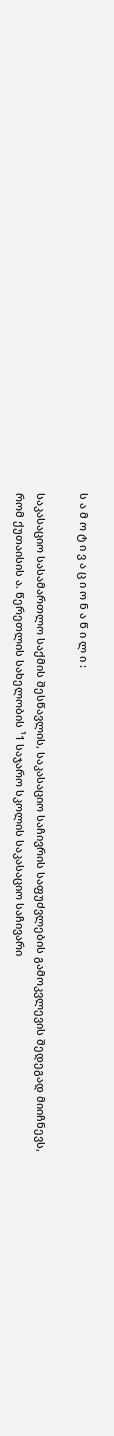ს ა მ ო ტ ი ვ ა ც ი ო ნ ა წ ი ლ ი :

საკასაციო სასამართლო საქმის შესწავლის, საკასაციო საჩივრის საფუძვლების გამოკვლევის შედეგად მიიჩნევს, რომ ქუთაისის ა. წერეთლის სახელობის ¹1 საჯარო სკოლის საკასაციო საჩივარი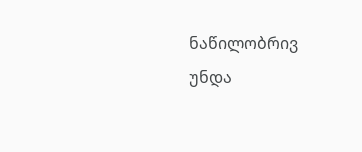ნაწილობრივ უნდა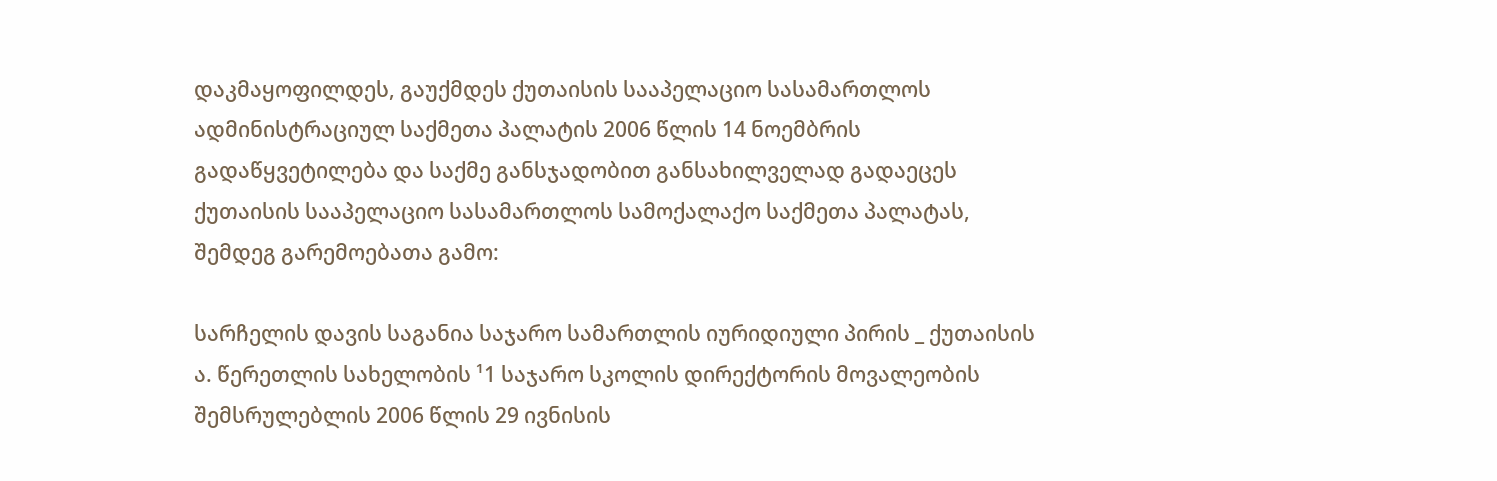დაკმაყოფილდეს, გაუქმდეს ქუთაისის სააპელაციო სასამართლოს ადმინისტრაციულ საქმეთა პალატის 2006 წლის 14 ნოემბრის გადაწყვეტილება და საქმე განსჯადობით განსახილველად გადაეცეს ქუთაისის სააპელაციო სასამართლოს სამოქალაქო საქმეთა პალატას, შემდეგ გარემოებათა გამო:

სარჩელის დავის საგანია საჯარო სამართლის იურიდიული პირის _ ქუთაისის ა. წერეთლის სახელობის ¹1 საჯარო სკოლის დირექტორის მოვალეობის შემსრულებლის 2006 წლის 29 ივნისის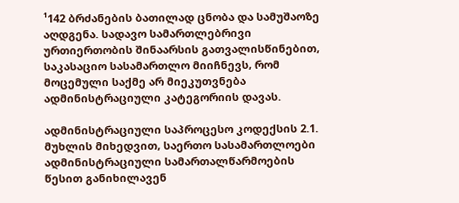¹142 ბრძანების ბათილად ცნობა და სამუშაოზე აღდგენა. სადავო სამართლებრივი ურთიერთობის შინაარსის გათვალისწინებით, საკასაციო სასამართლო მიიჩნევს, რომ მოცემული საქმე არ მიეკუთვნება ადმინისტრაციული კატეგორიის დავას.

ადმინისტრაციული საპროცესო კოდექსის 2.1. მუხლის მიხედვით, საერთო სასამართლოები ადმინისტრაციული სამართალწარმოების წესით განიხილავენ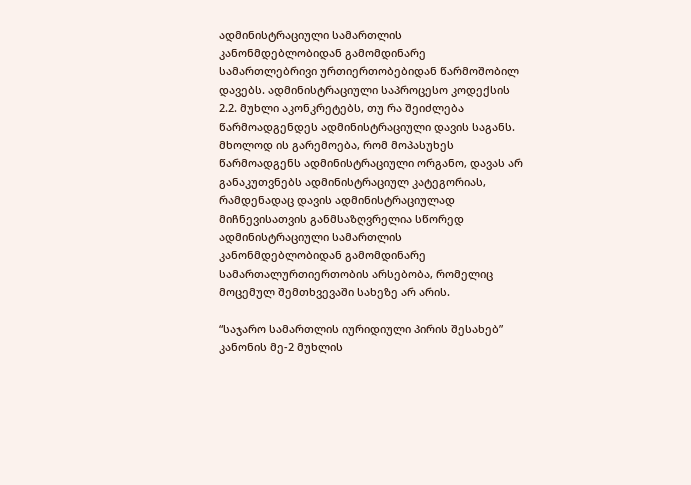ადმინისტრაციული სამართლის კანონმდებლობიდან გამომდინარე სამართლებრივი ურთიერთობებიდან წარმოშობილ დავებს. ადმინისტრაციული საპროცესო კოდექსის 2.2. მუხლი აკონკრეტებს, თუ რა შეიძლება წარმოადგენდეს ადმინისტრაციული დავის საგანს. მხოლოდ ის გარემოება, რომ მოპასუხეს წარმოადგენს ადმინისტრაციული ორგანო, დავას არ განაკუთვნებს ადმინისტრაციულ კატეგორიას, რამდენადაც დავის ადმინისტრაციულად მიჩნევისათვის განმსაზღვრელია სწორედ ადმინისტრაციული სამართლის კანონმდებლობიდან გამომდინარე სამართალურთიერთობის არსებობა, რომელიც მოცემულ შემთხვევაში სახეზე არ არის.

“საჯარო სამართლის იურიდიული პირის შესახებ” კანონის მე-2 მუხლის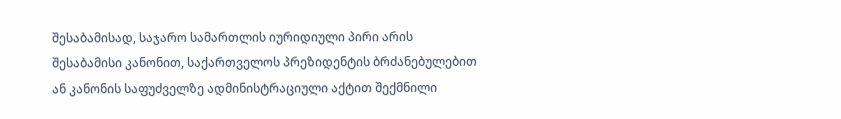შესაბამისად, საჯარო სამართლის იურიდიული პირი არის შესაბამისი კანონით, საქართველოს პრეზიდენტის ბრძანებულებით ან კანონის საფუძველზე ადმინისტრაციული აქტით შექმნილი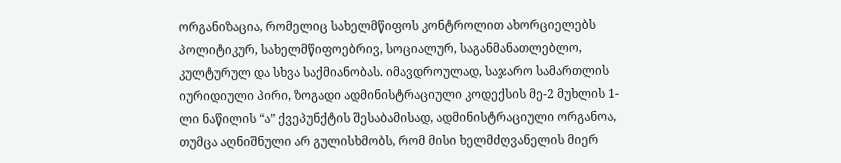ორგანიზაცია, რომელიც სახელმწიფოს კონტროლით ახორციელებს პოლიტიკურ, სახელმწიფოებრივ, სოციალურ, საგანმანათლებლო, კულტურულ და სხვა საქმიანობას. იმავდროულად, საჯარო სამართლის იურიდიული პირი, ზოგადი ადმინისტრაციული კოდექსის მე-2 მუხლის 1-ლი ნაწილის “ა” ქვეპუნქტის შესაბამისად, ადმინისტრაციული ორგანოა, თუმცა აღნიშნული არ გულისხმობს, რომ მისი ხელმძღვანელის მიერ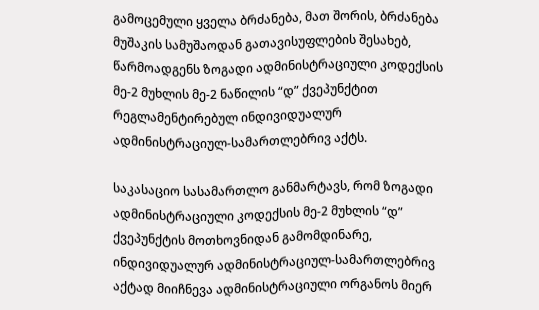გამოცემული ყველა ბრძანება, მათ შორის, ბრძანება მუშაკის სამუშაოდან გათავისუფლების შესახებ, წარმოადგენს ზოგადი ადმინისტრაციული კოდექსის მე-2 მუხლის მე-2 ნაწილის “დ” ქვეპუნქტით რეგლამენტირებულ ინდივიდუალურ ადმინისტრაციულ-სამართლებრივ აქტს.

საკასაციო სასამართლო განმარტავს, რომ ზოგადი ადმინისტრაციული კოდექსის მე-2 მუხლის “დ” ქვეპუნქტის მოთხოვნიდან გამომდინარე, ინდივიდუალურ ადმინისტრაციულ-სამართლებრივ აქტად მიიჩნევა ადმინისტრაციული ორგანოს მიერ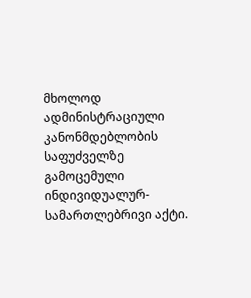მხოლოდ ადმინისტრაციული კანონმდებლობის საფუძველზე გამოცემული ინდივიდუალურ-სამართლებრივი აქტი.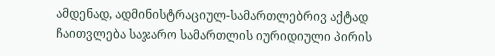ამდენად, ადმინისტრაციულ-სამართლებრივ აქტად ჩაითვლება საჯარო სამართლის იურიდიული პირის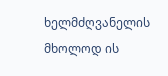ხელმძღვანელის მხოლოდ ის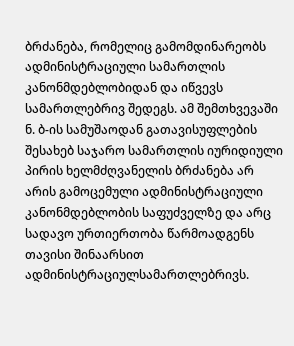ბრძანება, რომელიც გამომდინარეობს ადმინისტრაციული სამართლის კანონმდებლობიდან და იწვევს სამართლებრივ შედეგს. ამ შემთხვევაში ნ. ბ-ის სამუშაოდან გათავისუფლების შესახებ საჯარო სამართლის იურიდიული პირის ხელმძღვანელის ბრძანება არ არის გამოცემული ადმინისტრაციული კანონმდებლობის საფუძველზე და არც სადავო ურთიერთობა წარმოადგენს თავისი შინაარსით ადმინისტრაციულსამართლებრივს.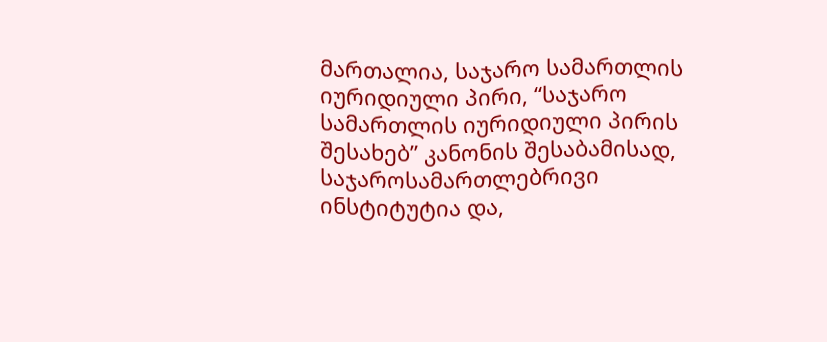მართალია, საჯარო სამართლის იურიდიული პირი, “საჯარო სამართლის იურიდიული პირის შესახებ” კანონის შესაბამისად, საჯაროსამართლებრივი ინსტიტუტია და,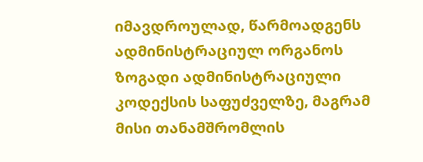იმავდროულად, წარმოადგენს ადმინისტრაციულ ორგანოს ზოგადი ადმინისტრაციული კოდექსის საფუძველზე, მაგრამ მისი თანამშრომლის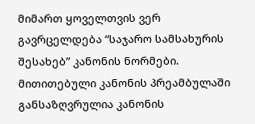მიმართ ყოველთვის ვერ გავრცელდება “საჯარო სამსახურის შესახებ” კანონის ნორმები. მითითებული კანონის პრეამბულაში განსაზღვრულია კანონის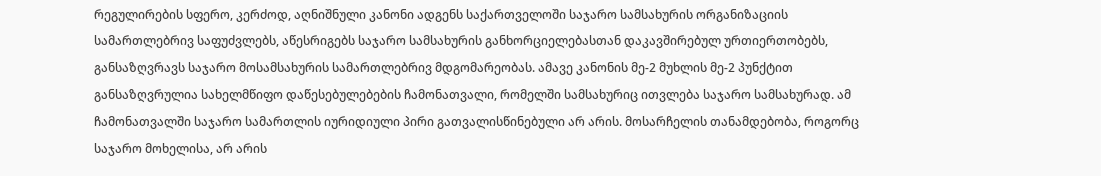რეგულირების სფერო, კერძოდ, აღნიშნული კანონი ადგენს საქართველოში საჯარო სამსახურის ორგანიზაციის სამართლებრივ საფუძვლებს, აწესრიგებს საჯარო სამსახურის განხორციელებასთან დაკავშირებულ ურთიერთობებს, განსაზღვრავს საჯარო მოსამსახურის სამართლებრივ მდგომარეობას. ამავე კანონის მე-2 მუხლის მე-2 პუნქტით განსაზღვრულია სახელმწიფო დაწესებულებების ჩამონათვალი, რომელში სამსახურიც ითვლება საჯარო სამსახურად. ამ ჩამონათვალში საჯარო სამართლის იურიდიული პირი გათვალისწინებული არ არის. მოსარჩელის თანამდებობა, როგორც საჯარო მოხელისა, არ არის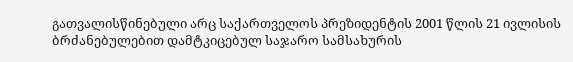გათვალისწინებული არც საქართველოს პრეზიდენტის 2001 წლის 21 ივლისის ბრძანებულებით დამტკიცებულ საჯარო სამსახურის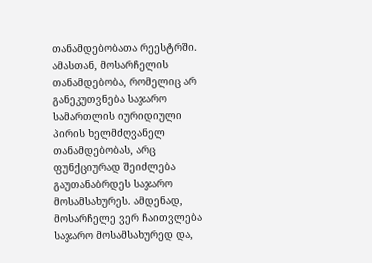თანამდებობათა რეესტრში. ამასთან, მოსარჩელის თანამდებობა, რომელიც არ განეკუთვნება საჯარო სამართლის იურიდიული პირის ხელმძღვანელ თანამდებობას, არც ფუნქციურად შეიძლება გაუთანაბრდეს საჯარო მოსამსახურეს. ამდენად, მოსარჩელე ვერ ჩაითვლება საჯარო მოსამსახურედ და,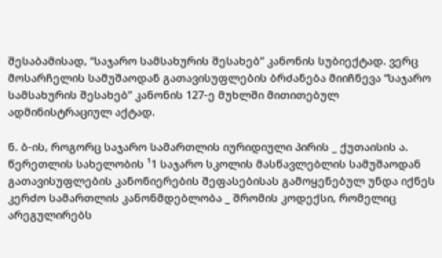შესაბამისად, “საჯარო სამსახურის შესახებ” კანონის სუბიექტად. ვერც მოსარჩელის სამუშაოდან გათავისუფლების ბრძანება მიიჩნევა “საჯარო სამსახურის შესახებ” კანონის 127-ე მუხლში მითითებულ ადმინისტრაციულ აქტად.

ნ. ბ-ის, როგორც საჯარო სამართლის იურიდიული პირის _ ქუთაისის ა. წერეთლის სახელობის ¹1 საჯარო სკოლის მასწავლებლის სამუშაოდან გათავისუფლების კანონიერების შეფასებისას გამოყენებულ უნდა იქნეს კერძო სამართლის კანონმდებლობა _ შრომის კოდექსი, რომელიც არეგულირებს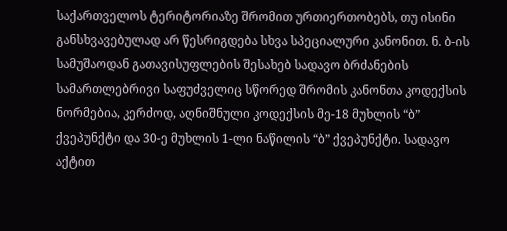საქართველოს ტერიტორიაზე შრომით ურთიერთობებს, თუ ისინი განსხვავებულად არ წესრიგდება სხვა სპეციალური კანონით. ნ. ბ-ის სამუშაოდან გათავისუფლების შესახებ სადავო ბრძანების სამართლებრივი საფუძველიც სწორედ შრომის კანონთა კოდექსის ნორმებია, კერძოდ, აღნიშნული კოდექსის მე-18 მუხლის “ბ” ქვეპუნქტი და 30-ე მუხლის 1-ლი ნაწილის “ბ” ქვეპუნქტი. სადავო აქტით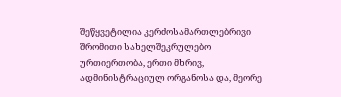შეწყვეტილია კერძოსამართლებრივი შრომითი სახელშეკრულებო ურთიერთობა, ერთი მხრივ, ადმინისტრაციულ ორგანოსა და, მეორე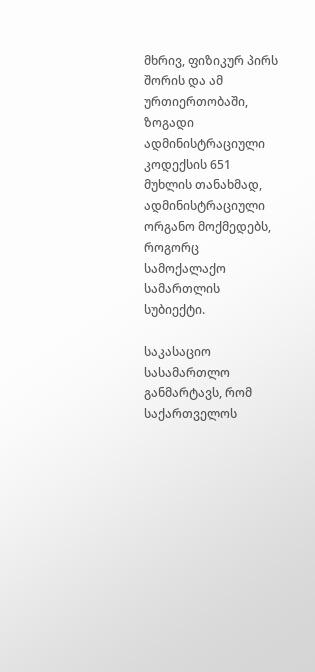მხრივ, ფიზიკურ პირს შორის და ამ ურთიერთობაში, ზოგადი ადმინისტრაციული კოდექსის 651 მუხლის თანახმად, ადმინისტრაციული ორგანო მოქმედებს, როგორც სამოქალაქო სამართლის სუბიექტი.

საკასაციო სასამართლო განმარტავს, რომ საქართველოს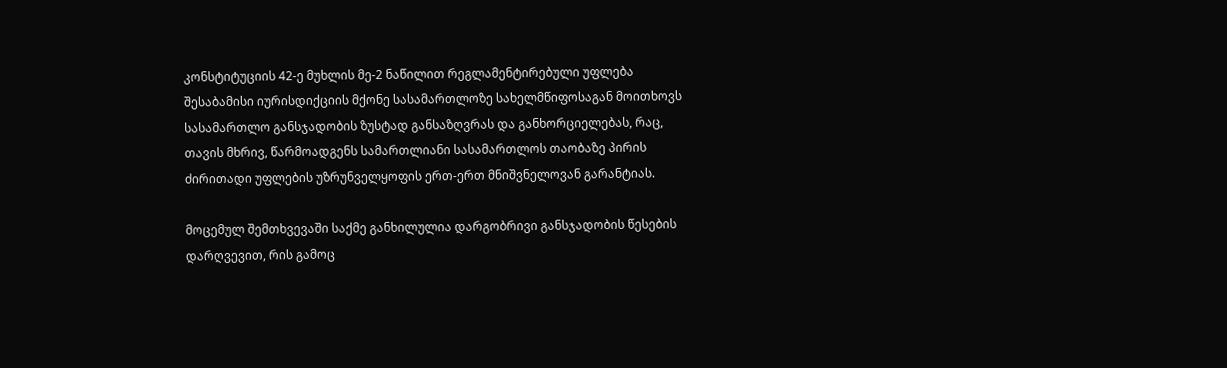კონსტიტუციის 42-ე მუხლის მე-2 ნაწილით რეგლამენტირებული უფლება შესაბამისი იურისდიქციის მქონე სასამართლოზე სახელმწიფოსაგან მოითხოვს სასამართლო განსჯადობის ზუსტად განსაზღვრას და განხორციელებას, რაც, თავის მხრივ, წარმოადგენს სამართლიანი სასამართლოს თაობაზე პირის ძირითადი უფლების უზრუნველყოფის ერთ-ერთ მნიშვნელოვან გარანტიას.

მოცემულ შემთხვევაში საქმე განხილულია დარგობრივი განსჯადობის წესების დარღვევით, რის გამოც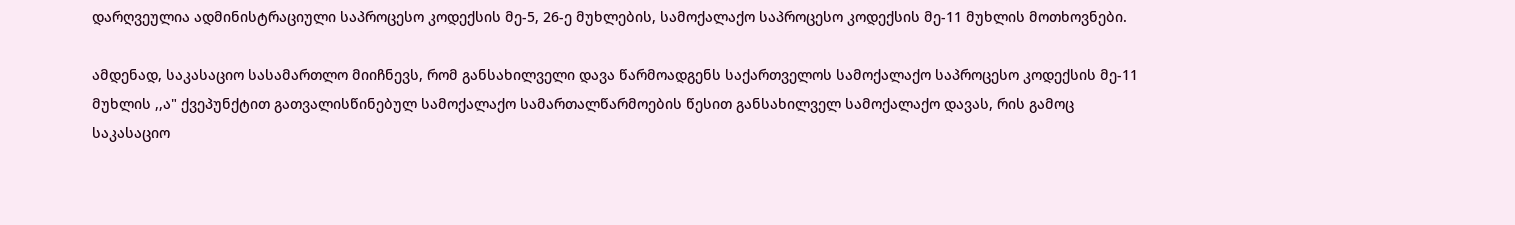დარღვეულია ადმინისტრაციული საპროცესო კოდექსის მე-5, 26-ე მუხლების, სამოქალაქო საპროცესო კოდექსის მე-11 მუხლის მოთხოვნები.

ამდენად, საკასაციო სასამართლო მიიჩნევს, რომ განსახილველი დავა წარმოადგენს საქართველოს სამოქალაქო საპროცესო კოდექსის მე-11 მუხლის ,,ა" ქვეპუნქტით გათვალისწინებულ სამოქალაქო სამართალწარმოების წესით განსახილველ სამოქალაქო დავას, რის გამოც საკასაციო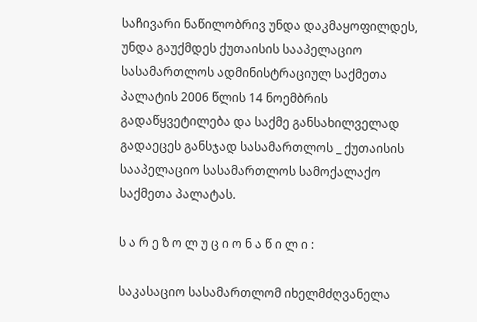საჩივარი ნაწილობრივ უნდა დაკმაყოფილდეს, უნდა გაუქმდეს ქუთაისის სააპელაციო სასამართლოს ადმინისტრაციულ საქმეთა პალატის 2006 წლის 14 ნოემბრის გადაწყვეტილება და საქმე განსახილველად გადაეცეს განსჯად სასამართლოს _ ქუთაისის სააპელაციო სასამართლოს სამოქალაქო საქმეთა პალატას.

ს ა რ ე ზ ო ლ უ ც ი ო ნ ა წ ი ლ ი :

საკასაციო სასამართლომ იხელმძღვანელა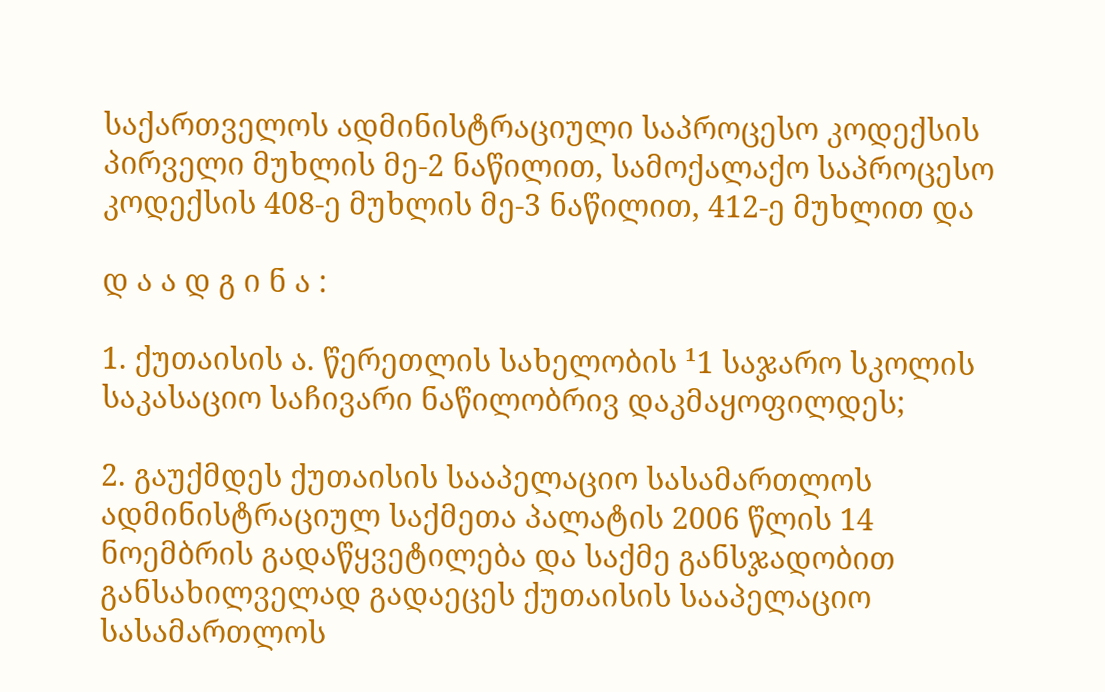საქართველოს ადმინისტრაციული საპროცესო კოდექსის პირველი მუხლის მე-2 ნაწილით, სამოქალაქო საპროცესო კოდექსის 408-ე მუხლის მე-3 ნაწილით, 412-ე მუხლით და

დ ა ა დ გ ი ნ ა :

1. ქუთაისის ა. წერეთლის სახელობის ¹1 საჯარო სკოლის საკასაციო საჩივარი ნაწილობრივ დაკმაყოფილდეს;

2. გაუქმდეს ქუთაისის სააპელაციო სასამართლოს ადმინისტრაციულ საქმეთა პალატის 2006 წლის 14 ნოემბრის გადაწყვეტილება და საქმე განსჯადობით განსახილველად გადაეცეს ქუთაისის სააპელაციო სასამართლოს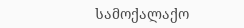სამოქალაქო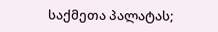საქმეთა პალატას;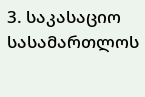3. საკასაციო სასამართლოს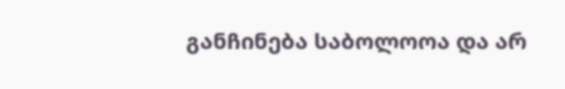განჩინება საბოლოოა და არ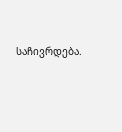საჩივრდება.